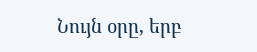Նույն օրը, երբ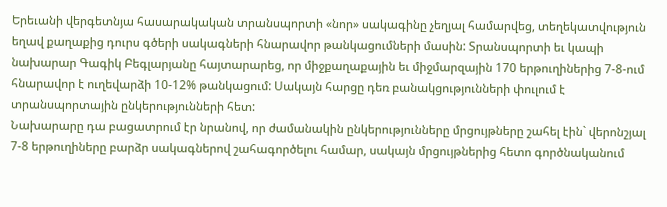Երեւանի վերգետնյա հասարակական տրանսպորտի «նոր» սակագինը չեղյալ համարվեց, տեղեկատվություն եղավ քաղաքից դուրս գծերի սակագների հնարավոր թանկացումների մասին: Տրանսպորտի եւ կապի նախարար Գագիկ Բեգլարյանը հայտարարեց, որ միջքաղաքային եւ միջմարզային 170 երթուղիներից 7-8-ում հնարավոր է ուղեվարձի 10-12% թանկացում: Սակայն հարցը դեռ բանակցությունների փուլում է տրանսպորտային ընկերությունների հետ:
Նախարարը դա բացատրում էր նրանով, որ ժամանակին ընկերությունները մրցույթները շահել էին` վերոնշյալ 7-8 երթուղիները բարձր սակագներով շահագործելու համար, սակայն մրցույթներից հետո գործնականում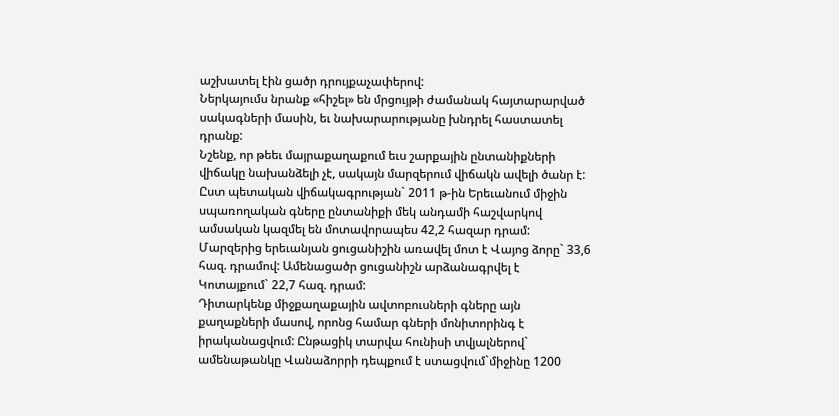աշխատել էին ցածր դրույքաչափերով:
Ներկայումս նրանք «հիշել» են մրցույթի ժամանակ հայտարարված սակագների մասին, եւ նախարարությանը խնդրել հաստատել դրանք:
Նշենք, որ թեեւ մայրաքաղաքում եւս շարքային ընտանիքների վիճակը նախանձելի չէ, սակայն մարզերում վիճակն ավելի ծանր է: Ըստ պետական վիճակագրության` 2011 թ-ին Երեւանում միջին սպառողական գները ընտանիքի մեկ անդամի հաշվարկով ամսական կազմել են մոտավորապես 42,2 հազար դրամ: Մարզերից երեւանյան ցուցանիշին առավել մոտ է Վայոց ձորը` 33,6 հազ. դրամով: Ամենացածր ցուցանիշն արձանագրվել է Կոտայքում` 22,7 հազ. դրամ:
Դիտարկենք միջքաղաքային ավտոբուսների գները այն քաղաքների մասով, որոնց համար գների մոնիտորինգ է իրականացվում: Ընթացիկ տարվա հունիսի տվյալներով` ամենաթանկը Վանաձորրի դեպքում է ստացվում`միջինը 1200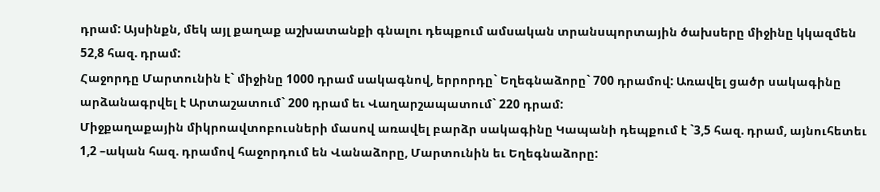դրամ: Այսինքն, մեկ այլ քաղաք աշխատանքի գնալու դեպքում ամսական տրանսպորտային ծախսերը միջինը կկազմեն 52,8 հազ. դրամ:
Հաջորդը Մարտունին է` միջինը 1000 դրամ սակագնով, երրորդը` Եղեգնաձորը` 700 դրամով: Առավել ցածր սակագինը արձանագրվել է Արտաշատում` 200 դրամ եւ Վաղարշապատում` 220 դրամ:
Միջքաղաքային միկրոավտոբուսների մասով առավել բարձր սակագինը Կապանի դեպքում է `3,5 հազ. դրամ, այնուհետեւ 1,2 –ական հազ. դրամով հաջորդում են Վանաձորը, Մարտունին եւ Եղեգնաձորը: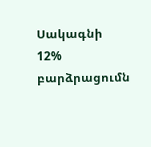Սակագնի 12% բարձրացումն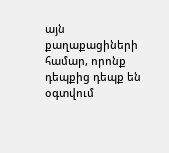այն քաղաքացիների համար, որոնք դեպքից դեպք են օգտվում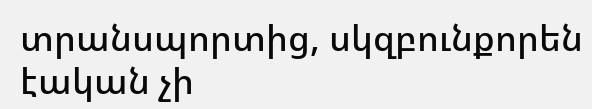տրանսպորտից, սկզբունքորեն էական չի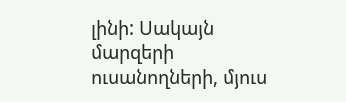լինի: Սակայն մարզերի ուսանողների, մյուս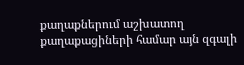քաղաքներում աշխատող քաղաքացիների համար այն զգալի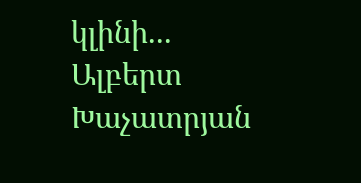կլինի...
Ալբերտ Խաչատրյան